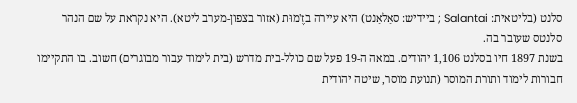סלנט (בליטאית: Salantai ; ביידיש: סאַלאַנט) היא עיירה בזֶ'מוּת (אזור בצפון‑מערב ליטא). היא נקראת על שם הנהר סלנטס שעובר בה.
בשנת 1897 חיו בסלנט 1,106 יהודים. במאה ה‑19 פעל שם כולל‑בית מדרש (בית לימוד עבור מבוגרים) חשוב. בו התקיימו חבורות לימוד ותורת המוסר (תנועת מוסר, שיטה יהודית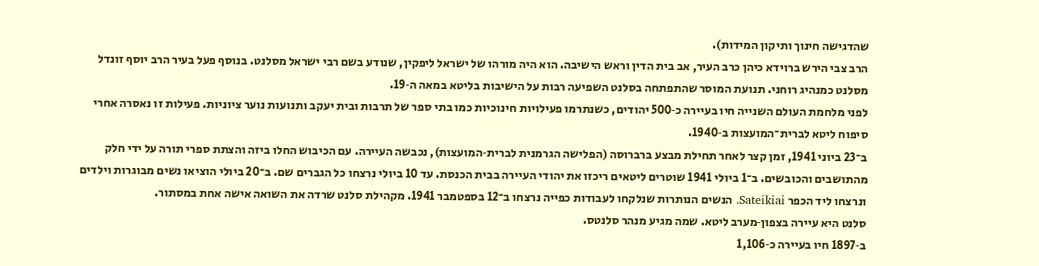שהדגישה חינוך ותיקון המידות).
הרב צבי הירש ברוידא כיהן כרב העיר, אב בית הדין וראש הישיבה. הוא היה מורהו של ישראל ליפקין, שנודע בשם רבי ישראל מסלנט. בנוסף פעל בעיר הרב יוסף זונדל מסלנט כמנהיג רוחני. תנועת המוסר שהתפתחה בסלנט השפיעה רבות על הישיבות בליטא במאה ה‑19.
לפני מלחמת העולם השנייה חיו בעיירה כ‑500 יהודים, כשנתרמו פעילויות חינוכיות כמו בתי ספר של תרבות ובית יעקב ותנועות נוער ציוניות. פעילות זו נאסרה אחרי סיפוח ליטא לברית־המועצות ב‑1940.
ב־23 ביוני 1941, זמן קצר לאחר תחילת מבצע ברברוסה (הפלישה הגרמנית לברית‑המועצות), נכבשה העיירה. עם הכיבוש החלו ביזה והצתת ספרי תורה על ידי חלק מהתושבים והכובשים. ב־1 ביולי 1941 שוטרים ליטאים ריכזו את יהודי העיירה בבית הכנסת. עד 10 ביולי נרצחו כל הגברים שם. ב־20 ביולי הוציאו נשים מבוגרות וילדים ונרצחו ליד הכפר Sateikiai. הנשים הנותרות שנלקחו לעבודות כפייה נרצחו ב־12 בספטמבר 1941. מקהילת סלנט שרדה את השואה אישה אחת במסתור.
סלנט היא עיירה בצפון‑מערב ליטא. שמה מגיע מנהר סלנטס.
ב‑1897 חיו בעיירה כ‑1,106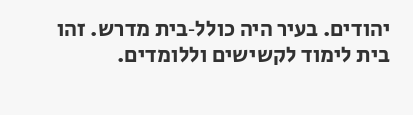יהודים. בעיר היה כולל‑בית מדרש. זהו בית לימוד לקשישים וללומדים.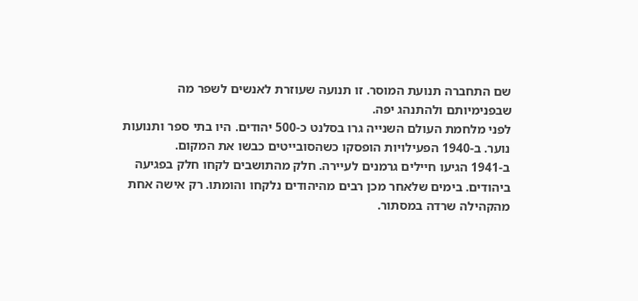שם התחברה תנועת המוסר. זו תנועה שעוזרת לאנשים לשפר מה שבפנימיותם ולהתנהג יפה.
לפני מלחמת העולם השנייה גרו בסלנט כ‑500 יהודים. היו בתי ספר ותנועות נוער. ב‑1940 הפעילויות הופסקו כשהסובייטים כבשו את המקום.
ב‑1941 הגיעו חיילים גרמנים לעיירה. חלק מהתושבים לקחו חלק בפגיעה ביהודים. בימים שלאחר מכן רבים מהיהודים נלקחו והומתו. רק אישה אחת מהקהילה שרדה במסתור.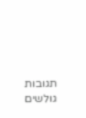תגובות גולשים